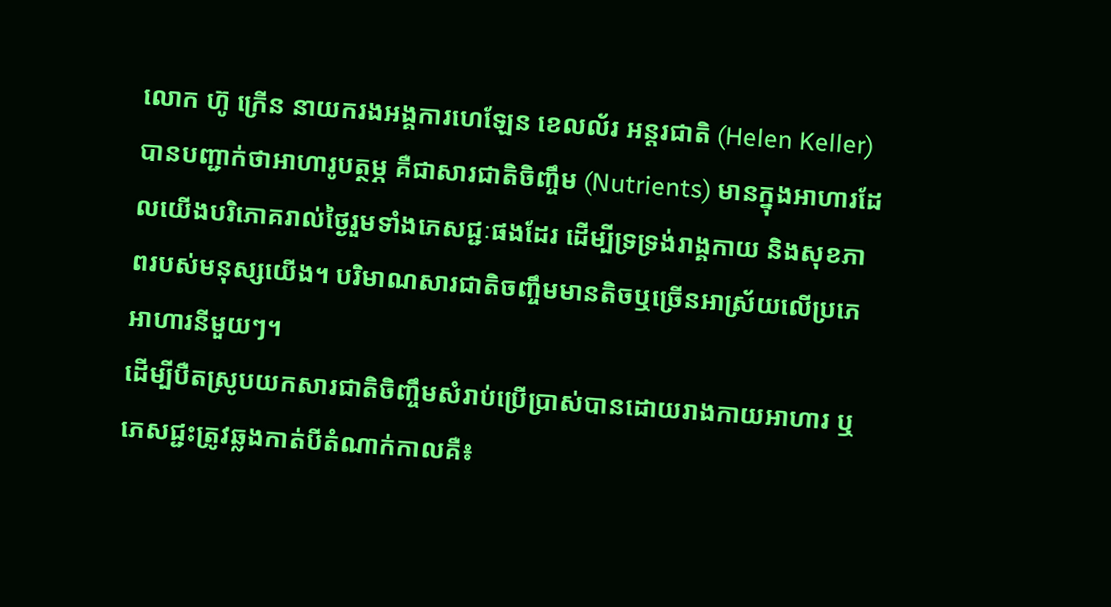លោក ហ៊ូ ក្រើន នាយករងអង្គការហេឡែន ខេលល័រ អន្តរជាតិ (Helen Keller) បានបញ្ជាក់ថាអាហារូបត្ថម្ភ គឺជាសារជាតិចិញ្ចឹម (Nutrients) មានក្នុងអាហារដែលយើងបរិភោគរាល់ថ្ងៃរួមទាំងភេសជ្ជៈផងដែរ ដើម្បីទ្រទ្រង់រាង្គកាយ និងសុខភាពរបស់មនុស្សយើង។ បរិមាណសារជាតិចញ្ចឹមមានតិចឬច្រើនអាស្រ័យលើប្រភេអាហារនីមួយៗ។
ដើម្បីបឺតស្រូបយកសារជាតិចិញ្ចឹមសំរាប់ប្រើប្រាស់បានដោយរាងកាយអាហារ ឬភេសជ្ជះត្រូវឆ្លងកាត់បីតំណាក់កាលគឺ៖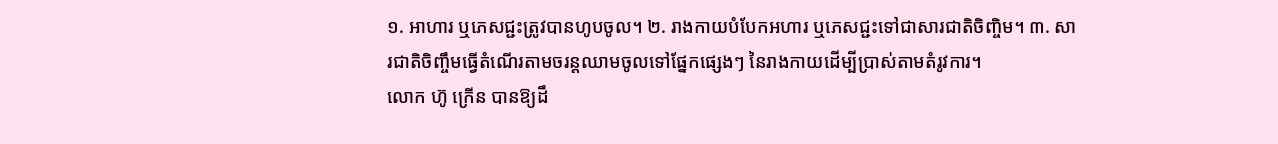១. អាហារ ឬភេសជ្ជះត្រូវបានហូបចូល។ ២. រាងកាយបំបែកអហារ ឬភេសជ្ជះទៅជាសារជាតិចិញ្ចិម។ ៣. សារជាតិចិញ្ចឹមធ្វើតំណើរតាមចរន្តឈាមចូលទៅផ្នែកផ្សេងៗ នៃរាងកាយដើម្បីប្រាស់តាមតំរូវការ។
លោក ហ៊ូ ក្រើន បានឱ្យដឹ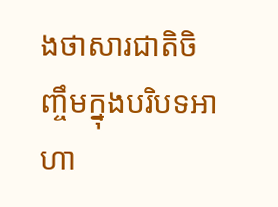ងថាសារជាតិចិញ្ចឹមក្នុងបរិបទអាហា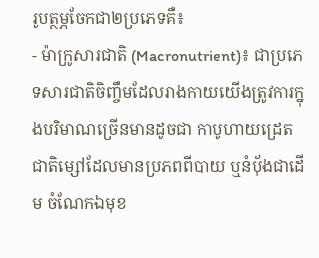រូបត្ថម្ភចែកជា២ប្រភេទគឺ៖
- ម៉ាក្រូសារជាតិ (Macronutrient)៖ ជាប្រភេទសារជាតិចិញ្ចឹមដែលរាងកាយយើងត្រូវការក្នុងបរិមាណច្រើនមានដូចជា កាបូហាយដ្រេត ជាតិម្សៅដែលមានប្រភពពីបាយ ឬនំបុ័ងជាដើម ចំណែកឯមុខ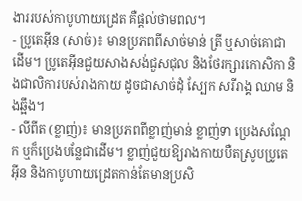ងាររបស់កាបូហាយដ្រេត គឺផ្តល់ថាមពល។
- ប្រូតេអ៊ីន (សាច់)៖ មានប្រភពពីសាច់មាន់ ត្រី ឬសាច់គោជាដើម។ ប្រូតេអ៊ីនជួយសាងសង់ជួសជុល និងថែរក្សារកោសិកា និងជាលិការបស់រាងកាយ ដូចជាសាច់ដុំ ស្បែក សរីរាង្គ ឈាម និងឆ្អឹង។
- លីពីត (ខ្លាញ់)៖ មានប្រភពពីខ្លាញ់មាន់ ខ្លាញ់ទា ប្រេងសណ្តែក ឬក៏ប្រេងបន្លែជាដើម។ ខ្លាញ់ជួយឱ្យរាងកាយបឺតស្រូបប្រូតេអ៊ីន និងកាបូហាយដ្រេតកាន់តែមានប្រសិ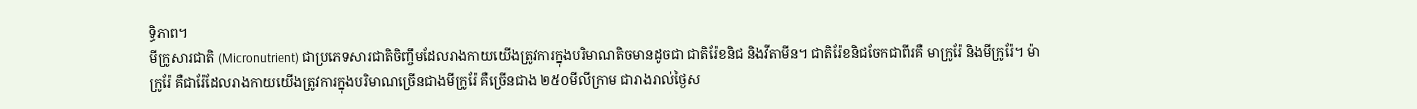ទ្ធិភាព។
មីក្រូសារជាតិ (Micronutrient) ជាប្រភេទសារជាតិចិញ្ចឹមដែលរាងកាយយើងត្រូវការក្នុងបរិមាណតិចមានដូចជា ជាតិរ៉ែខនិជ និងវីតាមីន។ ជាតិរ៉ែខនិជចែកជាពីរគឺ មាក្រូរ៉ែ និងមីក្រូរ៉ែ។ ម៉ាក្រូរ៉ែ គឺជារ៉ែដែលរាងកាយយើងត្រូវការក្នុងបរិមាណច្រើនជាងមីក្រូរ៉ែ គឺច្រើនជាង ២៥០មីលីក្រាម ជារាងរាល់ថ្ងៃស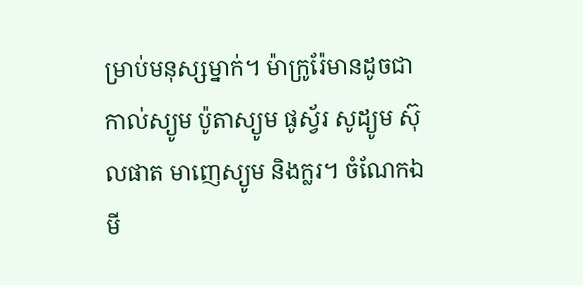ម្រាប់មនុស្សម្នាក់។ ម៉ាក្រូរ៉ែមានដូចជា កាល់ស្យូម ប៉ូតាស្យូម ផូស្វ័រ សូដ្យូម ស៊ុលផាត មាញេស្យូម និងក្លរ។ ចំណែកឯមី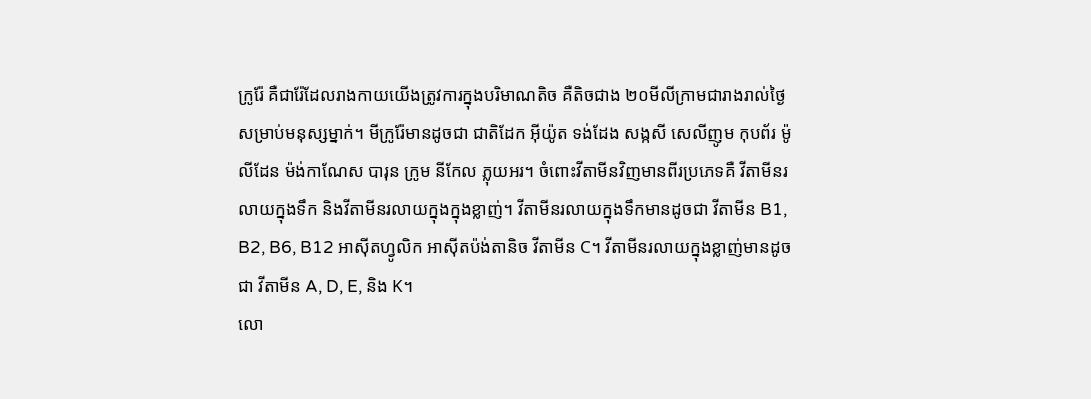ក្រូរ៉ែ គឺជារ៉ែដែលរាងកាយយើងត្រូវការក្នុងបរិមាណតិច គឺតិចជាង ២០មីលីក្រាមជារាងរាល់ថ្ងៃសម្រាប់មនុស្សម្នាក់។ មីក្រូរ៉ែមានដូចជា ជាតិដែក អ៊ីយ៉ូត ទង់ដែង សង្កសី សេលីញូម កុបព័រ ម៉ូលីដែន ម៉ង់កាណែស បារុន ក្រូម នីកែល ភ្លុយអរ។ ចំពោះវីតាមីនវិញមានពីរប្រភេទគឺ វីតាមីនរលាយក្នុងទឹក និងវីតាមីនរលាយក្នុងក្នុងខ្លាញ់។ វីតាមីនរលាយក្នុងទឹកមានដូចជា វីតាមីន B1, B2, B6, B12 អាស៊ីតហ្វូលិក អាស៊ីតប៉ង់តានិច វីតាមីន C។ វីតាមីនរលាយក្នុងខ្លាញ់មានដូចជា វីតាមីន A, D, E, និង K។
លោ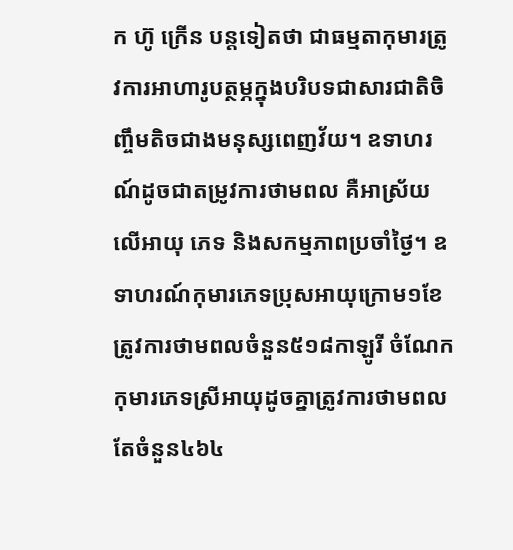ក ហ៊ូ ក្រើន បន្តទៀតថា ជាធម្មតាកុមារត្រូវការអាហារូបត្ថម្ភក្នុងបរិបទជាសារជាតិចិញ្ចឹមតិចជាងមនុស្សពេញវ័យ។ ឧទាហរណ៍ដូចជាតម្រូវការថាមពល គឺអាស្រ័យលើអាយុ ភេទ និងសកម្មភាពប្រចាំថ្ងៃ។ ឧទាហរណ៍កុមារភេទប្រុសអាយុក្រោម១ខែត្រូវការថាមពលចំនួន៥១៨កាឡូរី ចំណែកកុមារភេទស្រីអាយុដូចគ្នាត្រូវការថាមពលតែចំនួន៤៦៤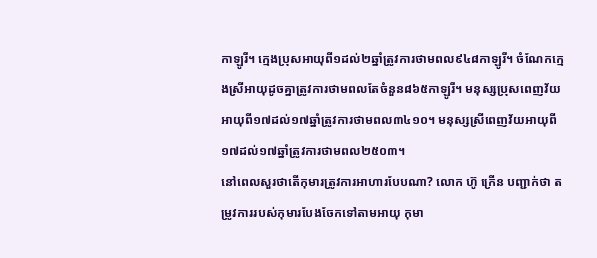កាឡូរី។ ក្មេងប្រុសអាយុពី១ដល់២ឆ្នាំត្រូវការថាមពល៩៤៨កាឡូរី។ ចំណែកក្មេងស្រីអាយុដូចគ្នាត្រូវការថាមពលតែចំនួន៨៦៥កាឡូរី។ មនុស្សប្រុសពេញវ័យអាយុពី១៧ដល់១៧ឆ្នាំត្រូវការថាមពល៣៤១០។ មនុស្សស្រីពេញវ័យអាយុពី១៧ដល់១៧ឆ្នាំត្រូវការថាមពល២៥០៣។
នៅពេលសួរថាតើកុមារត្រូវការអាហារបែបណា? លោក ហ៊ូ ក្រើន បញ្ជាក់ថា តម្រូវការរបស់កុមារបែងចែកទៅតាមអាយុ កុមា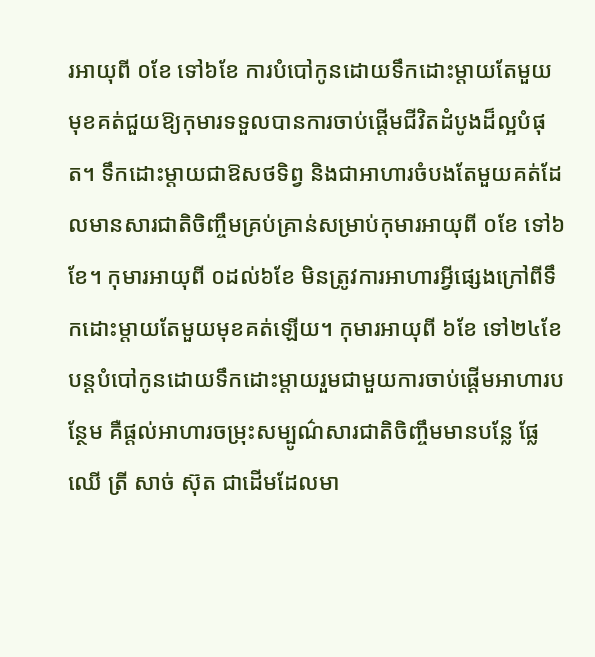រអាយុពី ០ខែ ទៅ៦ខែ ការបំបៅកូនដោយទឹកដោះម្តាយតែមួយមុខគត់ជួយឱ្យកុមារទទួលបានការចាប់ផ្តើមជីវិតដំបូងដ៏ល្អបំផុត។ ទឹកដោះម្តាយជាឱសថទិព្វ និងជាអាហារចំបងតែមួយគត់ដែលមានសារជាតិចិញ្ចឹមគ្រប់គ្រាន់សម្រាប់កុមារអាយុពី ០ខែ ទៅ៦ខែ។ កុមារអាយុពី ០ដល់៦ខែ មិនត្រូវការអាហារអ្វីផ្សេងក្រៅពីទឹកដោះម្តាយតែមួយមុខគត់ឡើយ។ កុមារអាយុពី ៦ខែ ទៅ២៤ខែ បន្តបំបៅកូនដោយទឹកដោះម្តាយរួមជាមួយការចាប់ផ្តើមអាហារបន្ថែម គឺផ្តល់អាហារចម្រុះសម្បូណ៌សារជាតិចិញ្ចឹមមានបន្លែ ផ្លែឈើ ត្រី សាច់ ស៊ុត ជាដើមដែលមា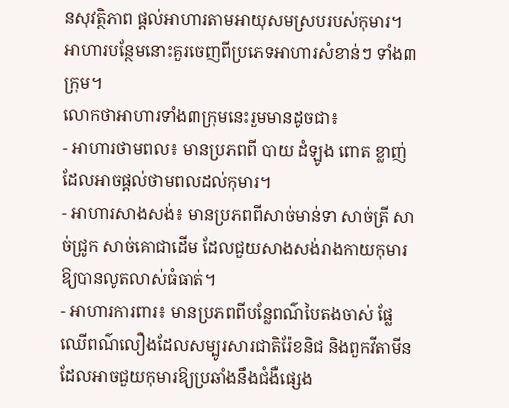នសុវត្ថិភាព ផ្តល់អាហារតាមអាយុសមស្របរបស់កុមារ។ អាហារបន្ថែមនោះគួរចេញពីប្រភេទអាហារសំខាន់ៗ ទាំង៣ក្រុម។
លោកថាអាហារទាំង៣ក្រុមនេះរួមមានដូចជា៖
- អាហារថាមពល៖ មានប្រភពពី បាយ ដំឡូង ពោត ខ្លាញ់ដែលអាចផ្តល់ថាមពលដល់កុមារ។
- អាហារសាងសង់៖ មានប្រភពពីសាច់មាន់ទា សាច់ត្រី សាច់ជ្រូក សាច់គោជាដើម ដែលជួយសាងសង់រាងកាយកុមារឱ្យបានលូតលាស់ធំធាត់។
- អាហារការពារ៖ មានប្រភពពីបន្លែពណ៌បៃតងចាស់ ផ្លែឈើពណ៌លឿងដែលសម្បូរសារជាតិរ៉ែខនិជ និងពួកវីតាមីន ដែលអាចជួយកុមារឱ្យប្រឆាំងនឹងជំងឺផ្សេង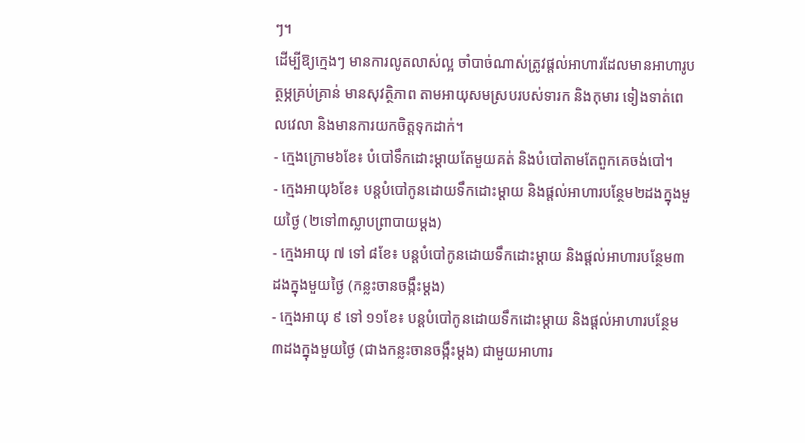ៗ។
ដើម្បីឱ្យក្មេងៗ មានការលូតលាស់ល្អ ចាំបាច់ណាស់ត្រូវផ្តល់អាហារដែលមានអាហារូបត្ថម្ភគ្រប់គ្រាន់ មានសុវត្ថិភាព តាមអាយុសមស្របរបស់ទារក និងកុមារ ទៀងទាត់ពេលវេលា និងមានការយកចិត្តទុកដាក់។
- ក្មេងក្រោម៦ខែ៖ បំបៅទឹកដោះម្តាយតែមួយគត់ និងបំបៅតាមតែពួកគេចង់បៅ។
- ក្មេងអាយុ៦ខែ៖ បន្តបំបៅកូនដោយទឹកដោះម្តាយ និងផ្តល់អាហារបន្ថែម២ដងក្នុងមួយថ្ងៃ (២ទៅ៣ស្លាបព្រាបាយម្តង)
- ក្មេងអាយុ ៧ ទៅ ៨ខែ៖ បន្តបំបៅកូនដោយទឹកដោះម្តាយ និងផ្តល់អាហារបន្ថែម៣ដងក្នុងមួយថ្ងៃ (កន្លះចានចង្កឹះម្តង)
- ក្មេងអាយុ ៩ ទៅ ១១ខែ៖ បន្តបំបៅកូនដោយទឹកដោះម្តាយ និងផ្តល់អាហារបន្ថែម ៣ដងក្នុងមួយថ្ងៃ (ជាងកន្លះចានចង្កឹះម្តង) ជាមួយអាហារ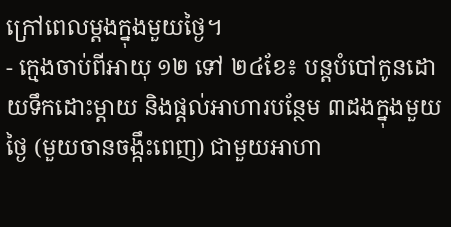ក្រៅពេលម្តងក្នុងមួយថ្ងៃ។
- ក្មេងចាប់ពីអាយុ ១២ ទៅ ២៤ខែ៖ បន្តបំបៅកូនដោយទឹកដោះម្តាយ និងផ្តល់អាហារបន្ថែម ៣ដងក្នុងមួយថ្ងៃ (មួយចានចង្កឹះពេញ) ជាមួយអាហា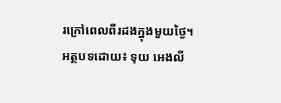រក្រៅពេលពីរដងក្នុងមួយថ្ងៃ។
អត្ថបទដោយ៖ ទុយ អេងលី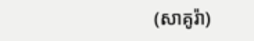(សាគូរ៉ា)